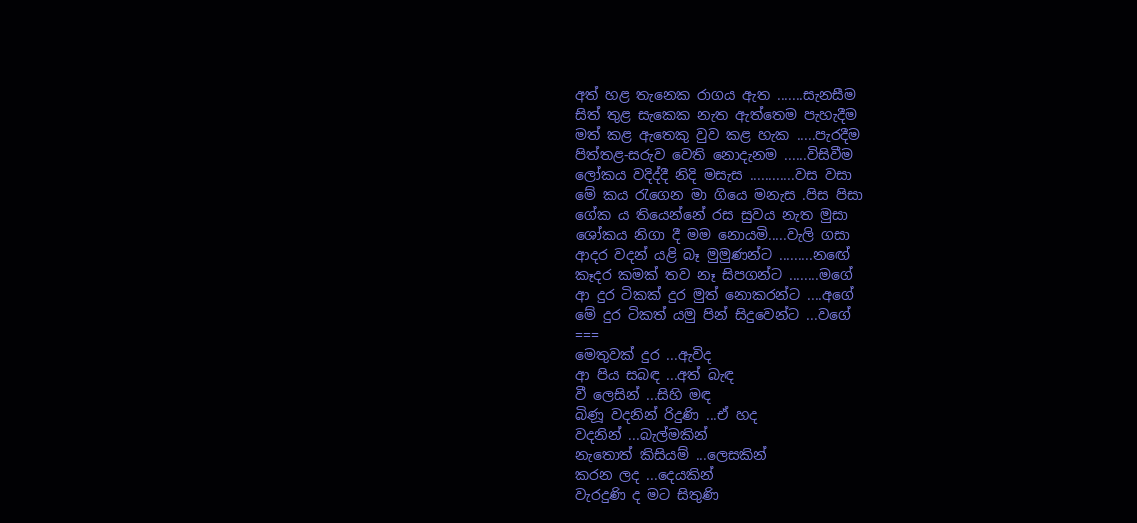අත් හළ තැනෙක රාගය ඇත .......සැනසීම
සිත් තුළ සැකෙක නැත ඇත්තෙම පැහැදීම
මත් කළ ඇතෙකු වුව කළ හැක .....පැරදීම
පිත්තළ-සරුව වෙති නොදැනම ......විසිවීම
ලෝකය වදිද්දී නිදි මසැස ............වස වසා
මේ කය රැගෙන මා ගියෙ මනැස .පිස පිසා
ගේක ය තියෙන්නේ රස සුවය නැත මුසා
ශෝකය නිගා දී මම නොයමි.....වැලි ගසා
ආදර වදන් යළි බෑ මුමුණන්ට .........නඟේ
කෑදර කමක් තව නෑ සිපගන්ට ........මගේ
ආ දුර ටිකක් දුර මුත් නොකරන්ට ....අගේ
මේ දුර ටිකත් යමු පින් සිදුවෙන්ට ...වගේ
===
මෙතුවක් දුර ...ඇවිද
ආ පිය සබඳ ...අත් බැඳ
වී ලෙසින් ...සිහි මඳ
බිණූ වදනින් රිදුණි ...ඒ හද
වදනින් ...බැල්මකින්
නැතොත් කිසියම් ...ලෙසකින්
කරන ලද ...දෙයකින්
වැරදුණි ද මට සිතුණි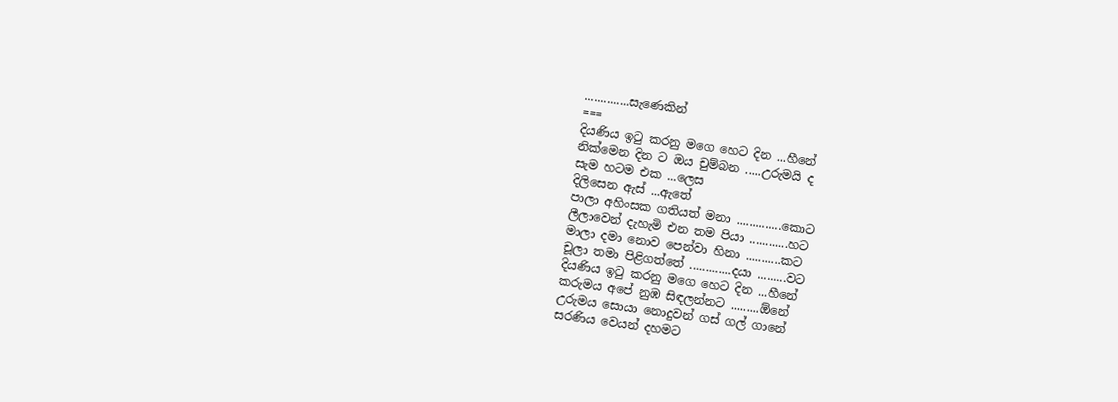..............සැණෙකින්
===
දියණිය ඉටු කරනු මගෙ හෙට දින ...හීනේ
නික්මෙන දින ට ඔය චුම්බන .....උරුමයි ද
සැම හටම එක ...ලෙස
දිලිසෙන ඇස් ...ඇතේ
පාලා අහිංසක ගතියත් මනා ..............කොට
ලීලාවෙන් දැහැමි එන තම පියා ............හට
මාලා දමා නොව පෙන්වා හිනා ...........කට
චූලා තමා පිළිගත්තේ .............දයා .........වට
දියණිය ඉටු කරනු මගෙ හෙට දින ...හීනේ
කරුමය අපේ නුඹ සිඳලන්නට .........ඕනේ
උරුමය සොයා නොදුවන් ගස් ගල් ගානේ
සරණිය වෙයන් දහමට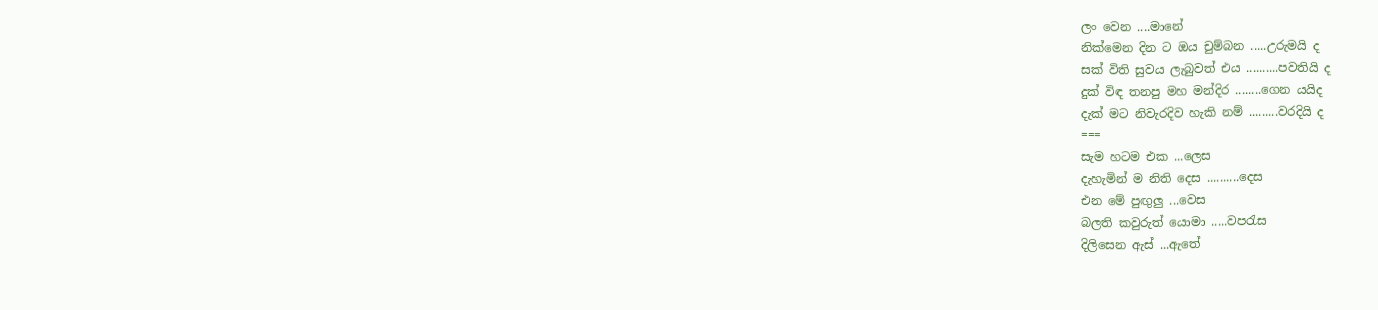ලං වෙන ....මානේ
නික්මෙන දින ට ඔය චුම්බන .....උරුමයි ද
සක් විති සුවය ලැබුවත් එය ..........පවතියි ද
දුක් විඳ තනපු මහ මන්දිර ........ගෙන යයිද
දැක් මට නිවැරදිව හැකි නම් .........වරදියි ද
===
සැම හටම එක ...ලෙස
දැහැමින් ම නිති දෙස ..........දෙස
එන මේ පුඟුලු ...වෙස
බලති කවුරුත් යොමා .....වපරැස
දිලිසෙන ඇස් ...ඇතේ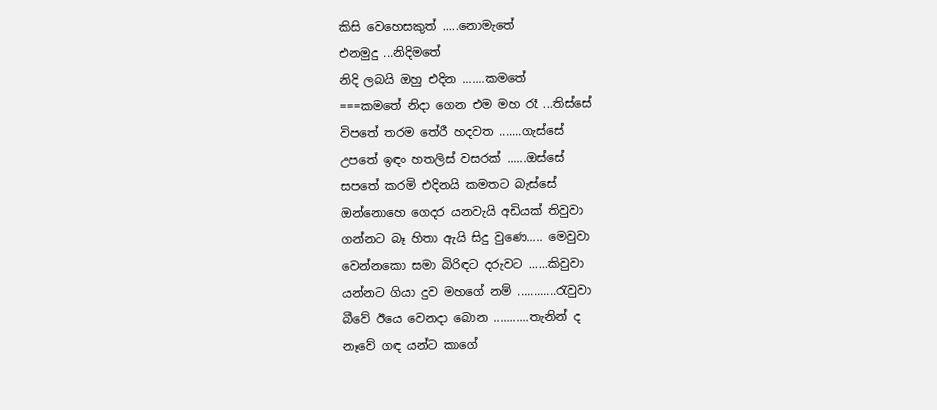කිසි වෙහෙසකුත් .....නොමැතේ
එනමුදු ...නිදිමතේ
නිදි ලබයි ඔහු එදින .......කමතේ
===කමතේ නිදා ගෙන එම මහ රෑ ...තිස්සේ
විපතේ තරම තේරී හදවත .......ගැස්සේ
උපතේ ඉඳං හතලිස් වසරක් ......ඔස්සේ
සපතේ කරමි එදිනයි කමතට බැස්සේ
ඔන්නොහෙ ගෙදර යනවැයි අඩියක් තිවුවා
ගන්නට බෑ හිතා ඇයි සිදු වුණෙ..... මෙවුවා
වෙන්නකො සමා බිරිඳට දරුවට ......කිවුවා
යන්නට ගියා දුව මහගේ නම් ............රැවුවා
බීවේ ඊයෙ වෙනදා බොන ...........තැනින් ද
නෑවේ ගඳ යන්ට කාගේ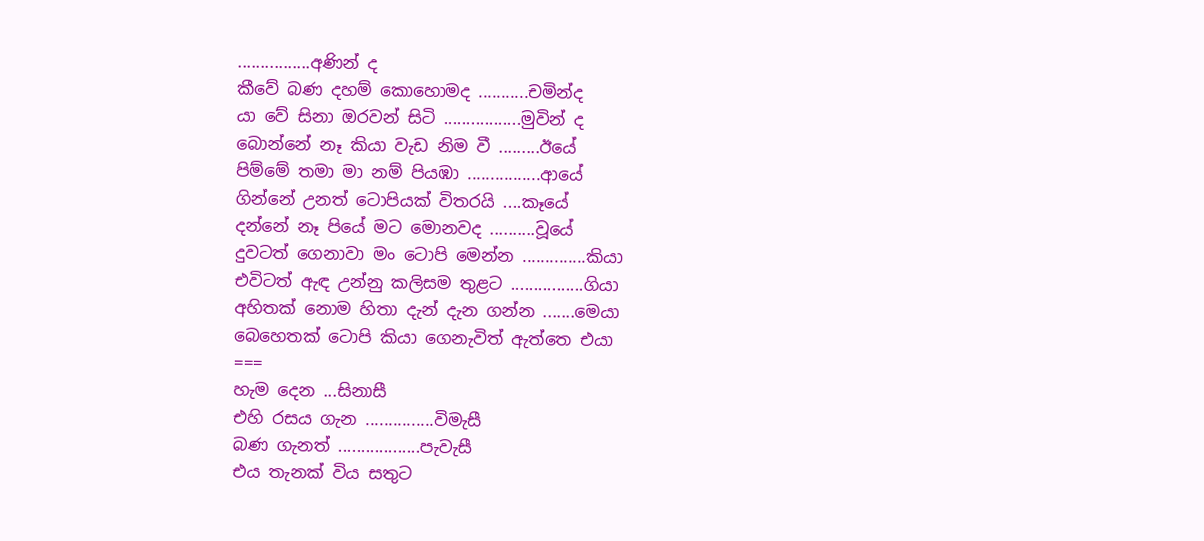................අණින් ද
කීවේ බණ දහම් කොහොමද ...........චමින්ද
යා වේ සිනා ඔරවන් සිටි .................මුවින් ද
බොන්නේ නෑ කියා වැඩ නිම වී .........ඊයේ
පිම්මේ තමා මා නම් පියඹා ................ආයේ
ගින්නේ උනත් ටොපියක් විතරයි ....කෑයේ
දන්නේ නෑ පියේ මට මොනවද ..........වූයේ
දුවටත් ගෙනාවා මං ටොපි මෙන්න ..............කියා
එවිටත් ඇඳ උන්නු කලිසම තුළට ................ගියා
අහිතක් නොම හිතා දැන් දැන ගන්න .......මෙයා
බෙහෙතක් ටොපි කියා ගෙනැවිත් ඇත්තෙ එයා
===
හැම දෙන ...සිනාසී
එහි රසය ගැන ...............විමැසී
බණ ගැනත් ..................පැවැසී
එය තැනක් විය සතුට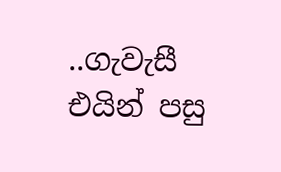..ගැවැසී
එයින් පසු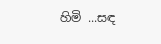හිමි ...සඳ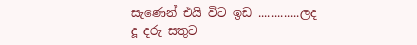සැණෙන් එයි විට ඉඩ .............ලද
දූ දරු සතුට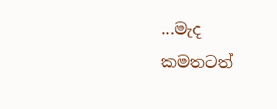...මැද
කමතටත්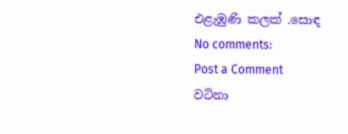එළැඹුණි කලක් .සොඳ
No comments:
Post a Comment
වටිනා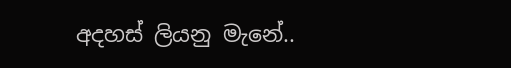අදහස් ලියනු මැනේ..